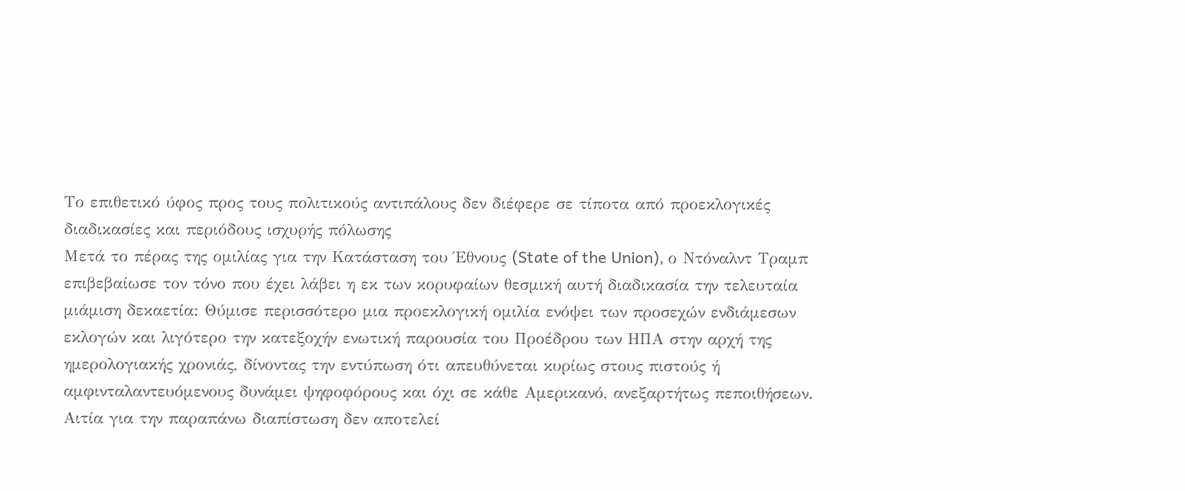Το επιθετικό ύφος προς τους πολιτικούς αντιπάλους δεν διέφερε σε τίποτα από προεκλογικές διαδικασίες και περιόδους ισχυρής πόλωσης
Μετά το πέρας της ομιλίας για την Κατάσταση του Έθνους (State of the Union), ο Ντόναλντ Τραμπ επιβεβαίωσε τον τόνο που έχει λάβει η εκ των κορυφαίων θεσμική αυτή διαδικασία την τελευταία μιάμιση δεκαετία: Θύμισε περισσότερο μια προεκλογική ομιλία ενόψει των προσεχών ενδιάμεσων εκλογών και λιγότερο την κατεξοχήν ενωτική παρουσία του Προέδρου των ΗΠΑ στην αρχή της ημερολογιακής χρονιάς, δίνοντας την εντύπωση ότι απευθύνεται κυρίως στους πιστούς ή αμφινταλαντευόμενους δυνάμει ψηφοφόρους και όχι σε κάθε Αμερικανό, ανεξαρτήτως πεποιθήσεων.
Αιτία για την παραπάνω διαπίστωση δεν αποτελεί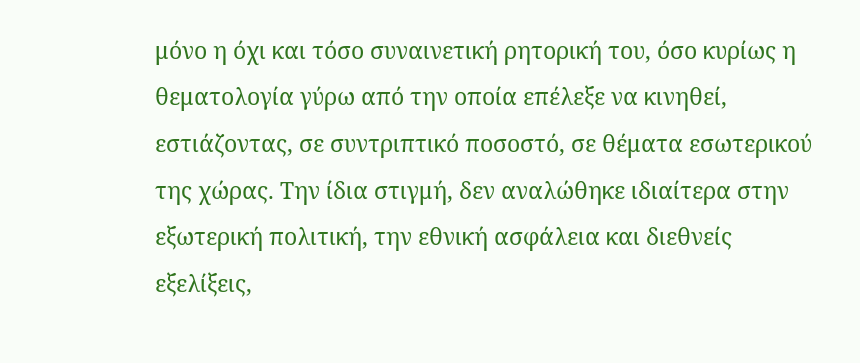μόνο η όχι και τόσο συναινετική ρητορική του, όσο κυρίως η θεματολογία γύρω από την οποία επέλεξε να κινηθεί, εστιάζοντας, σε συντριπτικό ποσοστό, σε θέματα εσωτερικού της χώρας. Την ίδια στιγμή, δεν αναλώθηκε ιδιαίτερα στην εξωτερική πολιτική, την εθνική ασφάλεια και διεθνείς εξελίξεις,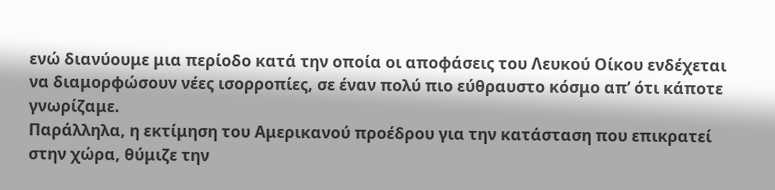ενώ διανύουμε μια περίοδο κατά την οποία οι αποφάσεις του Λευκού Οίκου ενδέχεται να διαμορφώσουν νέες ισορροπίες, σε έναν πολύ πιο εύθραυστο κόσμο απ’ ότι κάποτε γνωρίζαμε.
Παράλληλα, η εκτίμηση του Αμερικανού προέδρου για την κατάσταση που επικρατεί στην χώρα, θύμιζε την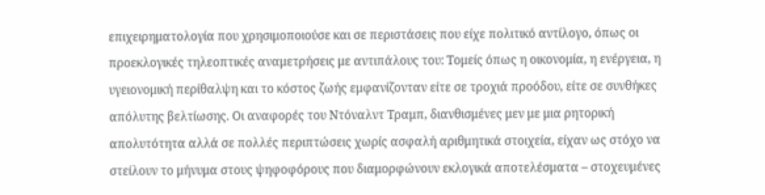επιχειρηματολογία που χρησιμοποιούσε και σε περιστάσεις που είχε πολιτικό αντίλογο, όπως οι προεκλογικές τηλεοπτικές αναμετρήσεις με αντιπάλους του: Τομείς όπως η οικονομία, η ενέργεια, η υγειονομική περίθαλψη και το κόστος ζωής εμφανίζονταν είτε σε τροχιά προόδου, είτε σε συνθήκες απόλυτης βελτίωσης. Οι αναφορές του Ντόναλντ Τραμπ, διανθισμένες μεν με μια ρητορική απολυτότητα αλλά σε πολλές περιπτώσεις χωρίς ασφαλή αριθμητικά στοιχεία, είχαν ως στόχο να στείλουν το μήνυμα στους ψηφοφόρους που διαμορφώνουν εκλογικά αποτελέσματα – στοχευμένες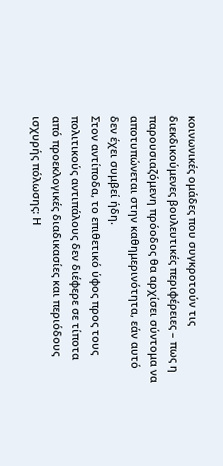κοινωνικές ομάδες που συγκροτούν τις διεκδικούμενες βουλευτικές περιφέρειες – πως η παρουσιαζόμενη πρόοδος θα αρχίσει σύντομα να αποτυπώνεται στην καθημερινότητα, εάν αυτό δεν έχει συμβεί ήδη.
Στον αντίποδα, το επιθετικό ύφος προς τους πολιτικούς αντιπάλους δεν διέφερε σε τίποτα από προεκλογικές διαδικασίες και περιόδους ισχυρής πόλωσης: Η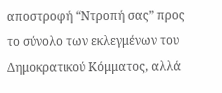αποστροφή “Ντροπή σας” προς το σύνολο των εκλεγμένων του Δημοκρατικού Κόμματος, αλλά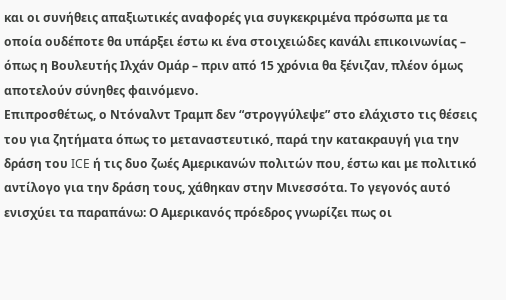και οι συνήθεις απαξιωτικές αναφορές για συγκεκριμένα πρόσωπα με τα οποία ουδέποτε θα υπάρξει έστω κι ένα στοιχειώδες κανάλι επικοινωνίας – όπως η Βουλευτής Ιλχάν Ομάρ – πριν από 15 χρόνια θα ξένιζαν, πλέον όμως αποτελούν σύνηθες φαινόμενο.
Επιπροσθέτως, ο Ντόναλντ Τραμπ δεν “στρογγύλεψε” στο ελάχιστο τις θέσεις του για ζητήματα όπως το μεταναστευτικό, παρά την κατακραυγή για την δράση του ICE ή τις δυο ζωές Αμερικανών πολιτών που, έστω και με πολιτικό αντίλογο για την δράση τους, χάθηκαν στην Μινεσσότα. Το γεγονός αυτό ενισχύει τα παραπάνω: Ο Αμερικανός πρόεδρος γνωρίζει πως οι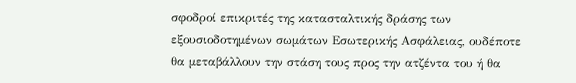σφοδροί επικριτές της κατασταλτικής δράσης των εξουσιοδοτημένων σωμάτων Εσωτερικής Ασφάλειας, ουδέποτε θα μεταβάλλουν την στάση τους προς την ατζέντα του ή θα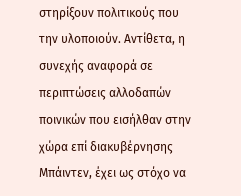στηρίξουν πολιτικούς που την υλοποιούν. Αντίθετα, η συνεχής αναφορά σε περιπτώσεις αλλοδαπών ποινικών που εισήλθαν στην χώρα επί διακυβέρνησης Μπάιντεν, έχει ως στόχο να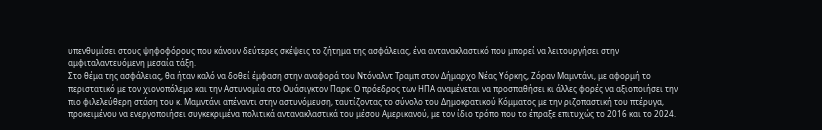υπενθυμίσει στους ψηφοφόρους που κάνουν δεύτερες σκέψεις το ζήτημα της ασφάλειας, ένα αντανακλαστικό που μπορεί να λειτουργήσει στην αμφιταλαντευόμενη μεσαία τάξη.
Στο θέμα της ασφάλειας, θα ήταν καλό να δοθεί έμφαση στην αναφορά του Ντόναλντ Τραμπ στον Δήμαρχο Νέας Υόρκης, Ζόραν Μαμντάνι, με αφορμή το περιστατικό με τον χιονοπόλεμο και την Αστυνομία στο Ουάσιγκτον Παρκ: Ο πρόεδρος των ΗΠΑ αναμένεται να προσπαθήσει κι άλλες φορές να αξιοποιήσει την πιο φιλελεύθερη στάση του κ. Μαμντάνι απέναντι στην αστυνόμευση, ταυτίζοντας το σύνολο του Δημοκρατικού Κόμματος με την ριζοπαστική του πτέρυγα, προκειμένου να ενεργοποιήσει συγκεκριμένα πολιτικά αντανακλαστικά του μέσου Αμερικανού, με τον ίδιο τρόπο που το έπραξε επιτυχώς το 2016 και το 2024.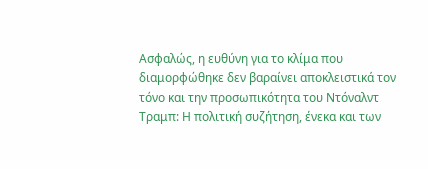Ασφαλώς, η ευθύνη για το κλίμα που διαμορφώθηκε δεν βαραίνει αποκλειστικά τον τόνο και την προσωπικότητα του Ντόναλντ Τραμπ: Η πολιτική συζήτηση, ένεκα και των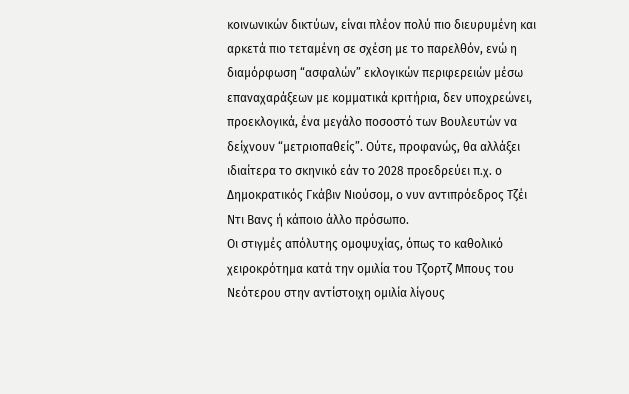κοινωνικών δικτύων, είναι πλέον πολύ πιο διευρυμένη και αρκετά πιο τεταμένη σε σχέση με το παρελθόν, ενώ η διαμόρφωση “ασφαλών” εκλογικών περιφερειών μέσω επαναχαράξεων με κομματικά κριτήρια, δεν υποχρεώνει, προεκλογικά, ένα μεγάλο ποσοστό των Βουλευτών να δείχνουν “μετριοπαθείς”. Ούτε, προφανώς, θα αλλάξει ιδιαίτερα το σκηνικό εάν το 2028 προεδρεύει π.χ. ο Δημοκρατικός Γκάβιν Νιούσομ, ο νυν αντιπρόεδρος Τζέι Ντι Βανς ή κάποιο άλλο πρόσωπο.
Οι στιγμές απόλυτης ομοψυχίας, όπως το καθολικό χειροκρότημα κατά την ομιλία του Τζορτζ Μπους του Νεότερου στην αντίστοιχη ομιλία λίγους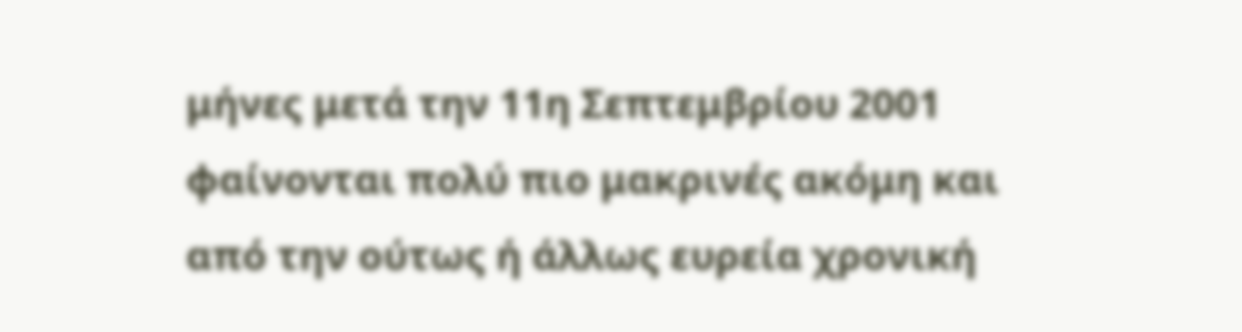μήνες μετά την 11η Σεπτεμβρίου 2001 φαίνονται πολύ πιο μακρινές ακόμη και από την ούτως ή άλλως ευρεία χρονική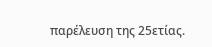παρέλευση της 25ετίας.